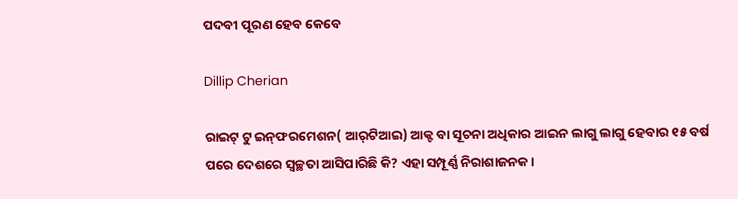ପଦବୀ ପୂରଣ ହେବ କେବେ

Dillip Cherian

ରାଇଟ୍‌ ଟୁ ଇନ୍‌ଫରମେଶନ( ଆର୍‌ଟିଆଇ) ଆକ୍ଟ ବା ସୂଚନା ଅଧିକାର ଆଇନ ଲାଗୁ ଲାଗୁ ହେବାର ୧୫ ବର୍ଷ ପରେ ଦେଶରେ ସ୍ବଚ୍ଛତା ଆସିପାରିଛି କି? ଏହା ସମ୍ପୂର୍ଣ୍ଣ ନିରାଶାଜନକ।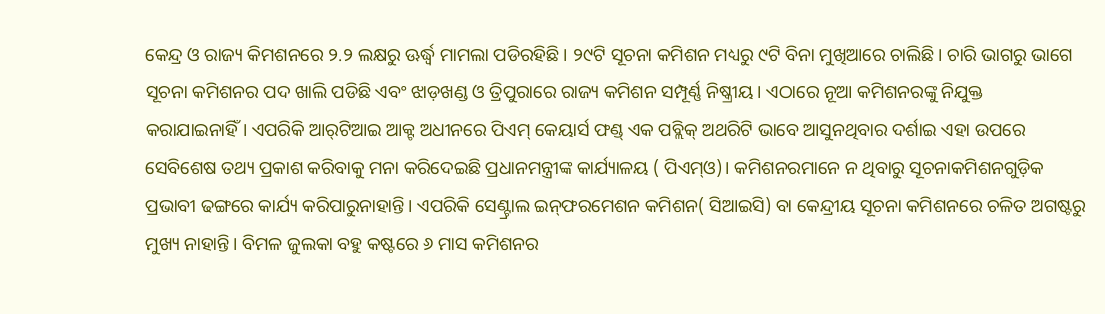କେନ୍ଦ୍ର ଓ ରାଜ୍ୟ କିମଶନରେ ୨.୨ ଲକ୍ଷରୁ ଊର୍ଦ୍ଧ୍ୱ ମାମଲା ପଡିରହିଛି। ୨୯ଟି ସୂଚନା କମିଶନ ମଧ୍ୟରୁ ୯ଟି ବିନା ମୁଖିଆରେ ଚାଲିଛି। ଚାରି ଭାଗରୁ ଭାଗେ ସୂଚନା କମିଶନର ପଦ ଖାଲି ପଡିଛି ଏବଂ ଝାଡ଼ଖଣ୍ଡ ଓ ତ୍ରିପୁରାରେ ରାଜ୍ୟ କମିଶନ ସମ୍ପୂର୍ଣ୍ଣ ନିଷ୍କ୍ରୀୟ। ଏଠାରେ ନୂଆ କମିଶନରଙ୍କୁ ନିଯୁକ୍ତ କରାଯାଇନାହିଁ। ଏପରିକି ଆର୍‌ଟିଆଇ ଆକ୍ଟ ଅଧୀନରେ ପିଏମ୍‌ କେୟାର୍ସ ଫଣ୍ଡ୍‌ ଏକ ପବ୍ଲିକ୍‌ ଅଥରିଟି ଭାବେ ଆସୁନଥିବାର ଦର୍ଶାଇ ଏହା ଉପରେ ସେବିଶେଷ ତଥ୍ୟ ପ୍ରକାଶ କରିବାକୁ ମନା କରିଦେଇଛି ପ୍ରଧାନମନ୍ତ୍ରୀଙ୍କ କାର୍ଯ୍ୟାଳୟ ( ପିଏମ୍‌ଓ)। କମିଶନରମାନେ ନ ଥିବାରୁ ସୂଚନାକମିଶନଗୁଡ଼ିକ ପ୍ରଭାବୀ ଢଙ୍ଗରେ କାର୍ଯ୍ୟ କରିପାରୁନାହାନ୍ତି। ଏପରିକି ସେଣ୍ଟ୍ରାଲ ଇନ୍‌ଫରମେଶନ କମିଶନ( ସିଆଇସି) ବା କେନ୍ଦ୍ରୀୟ ସୂଚନା କମିଶନରେ ଚଳିତ ଅଗଷ୍ଟରୁ ମୁଖ୍ୟ ନାହାନ୍ତି। ବିମଳ ଜୁଲକା ବହୁ କଷ୍ଟରେ ୬ ମାସ କମିଶନର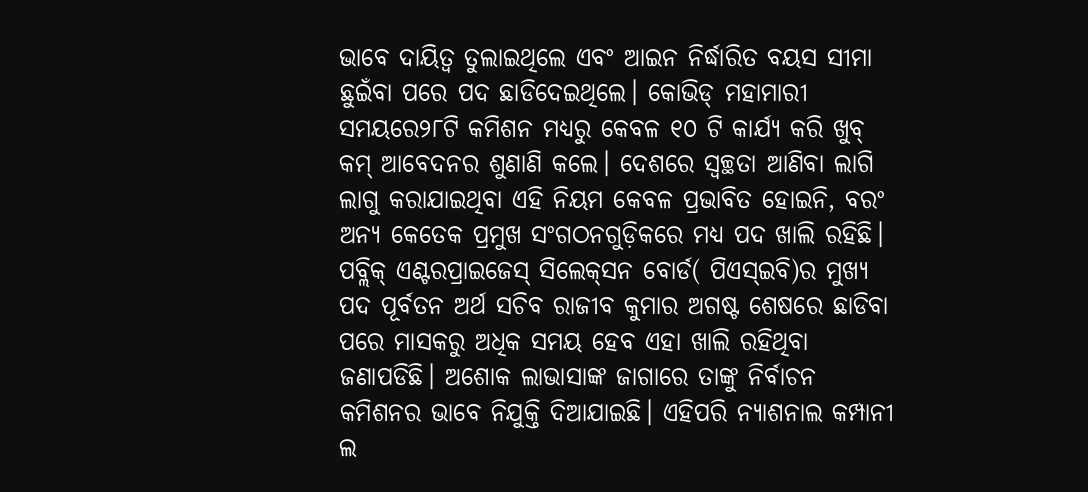ଭାବେ ଦାୟିତ୍ୱ ତୁଲାଇଥିଲେ ଏବଂ ଆଇନ ନିର୍ଦ୍ଧାରିତ ବୟସ ସୀମା ଛୁଇଁବା ପରେ ପଦ ଛାଡିଦେଇଥିଲେ। କୋଭିଡ୍‌ ମହାମାରୀ ସମୟରେ୨୮ଟି କମିଶନ ମଧ୍ୟରୁ କେବଳ ୧୦ ଟି କାର୍ଯ୍ୟ କରି ଖୁବ୍‌ କମ୍‌ ଆବେଦନର ଶୁଣାଣି କଲେ। ଦେଶରେ ସ୍ବଚ୍ଛତା ଆଣିବା ଲାଗି ଲାଗୁ କରାଯାଇଥିବା ଏହି ନିୟମ କେବଳ ପ୍ରଭାବିତ ହୋଇନି, ବରଂ ଅନ୍ୟ କେତେକ ପ୍ରମୁଖ ସଂଗଠନଗୁଡ଼ିକରେ ମଧ୍ୟ ପଦ ଖାଲି ରହିଛି। ପବ୍ଲିକ୍‌ ଏଣ୍ଟରପ୍ରାଇଜେସ୍‌ ସିଲେକ୍‌ସନ ବୋର୍ଡ( ପିଏସ୍‌ଇବି)ର ମୁଖ୍ୟ ପଦ ପୂର୍ବତନ ଅର୍ଥ ସଚିବ ରାଜୀବ କୁମାର ଅଗଷ୍ଟ ଶେଷରେ ଛାଡିବା ପରେ ମାସକରୁ ଅଧିକ ସମୟ ହେବ ଏହା ଖାଲି ରହିଥିବା ଜଣାପଡିଛି। ଅଶୋକ ଲାଭାସାଙ୍କ ଜାଗାରେ ତାଙ୍କୁ ନିର୍ବାଚନ କମିଶନର ଭାବେ ନିଯୁକ୍ତି ଦିଆଯାଇଛି। ଏହିପରି ନ୍ୟାଶନାଲ କମ୍ପାନୀ ଲ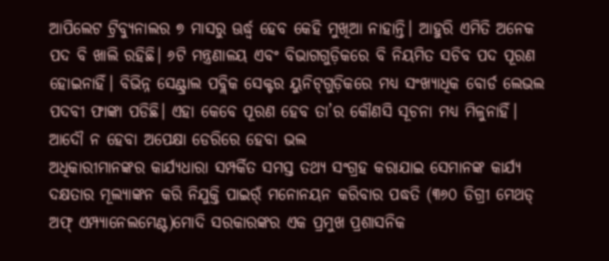ଆପିଲେଟ ଟ୍ରିବ୍ୟୁନାଲର ୭ ମାସରୁ ଊର୍ଦ୍ଧ୍ୱ ହେବ କେହି ମୁଖିଆ ନାହାନ୍ତି। ଆହୁରି ଏମିତି ଅନେକ ପଦ ବି ଖାଲି ରହିଛି। ୬ଟି ମନ୍ତ୍ରଣାଳୟ ଏବଂ ବିଭାଗଗୁଡ଼ିକରେ ବି ନିୟମିତ ସଚିବ ପଦ ପୂରଣ ହୋଇନାହିଁ। ବିଭିନ୍ନ ସେଣ୍ଟ୍ରାଲ ପବ୍ଲିକ ସେକ୍ଟର ୟୁନିଟ୍‌ଗୁଡ଼ିକରେ ମଧ୍ୟ ସଂଖ୍ୟାଧିକ ବୋର୍ଡ ଲେଭଲ ପଦବୀ ଫାଙ୍କା ପଡିଛି। ଏହା କେବେ ପୂରଣ ହେବ ତା’ର କୌଣସି ସୂଚନା ମଧ୍ୟ ମିଳୁନାହିଁ।
ଆଦୌ ନ ହେବା ଅପେକ୍ଷା ଡେରିରେ ହେବା ଭଲ
ଅଧିକାରୀମାନଙ୍କର କାର୍ଯ୍ୟଧାରା ସମ୍ପର୍କିତ ସମସ୍ତ ତଥ୍ୟ ସଂଗ୍ରହ କରାଯାଇ ସେମାନଙ୍କ କାର୍ଯ୍ୟ ଦକ୍ଷତାର ମୂଲ୍ୟାଙ୍କନ କରି ନିଯୁକ୍ତି ପାଇର୍ଁ ମନୋନୟନ କରିବାର ପଦ୍ଧତି (୩୬୦ ଡିଗ୍ରୀ ମେଥଡ୍‌ ଅଫ୍‌ ଏମ୍ପ୍ୟାନେଲମେଣ୍ଟ)ମୋଦି ସରକାରଙ୍କର ଏକ ପ୍ରମୁଖ ପ୍ରଶାସନିକ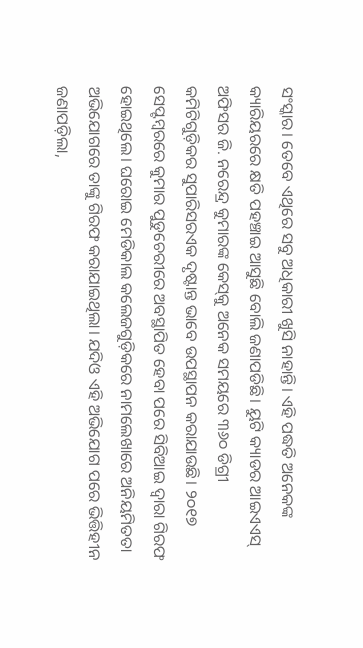ସଂସ୍କାର। ତେବେ ଏଥିରେ ସବୁ ଅଧିକାରୀ ଖୁସି ନାହାନ୍ତି। ଏହି ପଦ୍ଧତି ଅନେକଙ୍କ କ୍ୟାରିୟରରେ କ୍ଷତି ପହଞ୍ଚାଇ ଆସୁଛି ବୋଲି ଜଣାପଡିଛି। ୟୁଟି କ୍ୟାଡର ଆଇଏଏସ୍‌ ଅଫିସର ଜି. ନରେନ୍ଦ୍ର କୁମାରଙ୍କ କେସ୍‌କୁ ଅନେକ ସମୟରେ ୩୬୦ ଡିଗ୍ରୀ କମିଟିଗୁଡ଼ିକର ସୁପାରିସରଏକ ଦୃଷ୍ଟାନ୍ତ ଭାବେ ଉପସ୍ଥାପନ କରାଯାଉଛି। ୨୦୧୭ ସେପ୍ଟମ୍ବରରେ କୁମାର ପୁଡୁଚେରୀରେ ଅବସ୍ଥାପିତ ହେବା ପରେ ସିବିଆଇ ଦ୍ୱାରା ଗିରଫ ହୋଇଥିଲେ। ଘରୋଇ ମେଡିକାଲ କଲେଜଗୁଡ଼ିକରେ ନାମଲେଖାରେ ଅନିୟମିତତା ଅଭିଯୋଗରେ ତାଙ୍କୁ ଗିରଫ କରାଯାଇଥିଲା। ଯଦିଓ ଏହି ଅଭିଯୋଗ ପରେ ଭିତ୍ତିହୀନ ଜଣାପଡ଼ିଲା,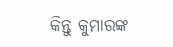କିନ୍ତୁ କୁମାରଙ୍କ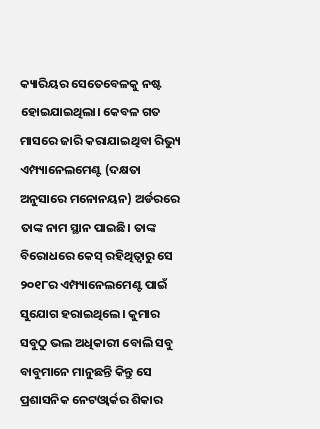କ୍ୟାରିୟର ସେତେବେଳକୁ ନଷ୍ଟ ହୋଇଯାଇଥିଲା। କେବଳ ଗତ ମାସରେ ଜାରି କରାଯାଇଥିବା ରିଭ୍ୟୁ ଏମ୍ପ୍ୟାନେଲମେଣ୍ଟ (ଦକ୍ଷତା ଅନୁସାରେ ମନୋନୟନ) ଅର୍ଡରରେ ତାଙ୍କ ନାମ ସ୍ଥାନ ପାଇଛି। ତାଙ୍କ ବିରୋଧରେ କେସ୍‌ ରହିଥିତ୍ବାରୁ ସେ ୨୦୧୮ର ଏମ୍ପ୍ୟାନେଲମେଣ୍ଟ ପାଇଁ ସୁଯୋଗ ହରାଇଥିଲେ। କୁମାର ସବୁଠୁ ଭଲ ଅଧିକାରୀ ବୋଲି ସବୁ ବାବୁମାନେ ମାନୁଛନ୍ତି କିନ୍ତୁ ସେ ପ୍ରଶାସନିକ ନେଟଓ୍ବାର୍କର ଶିକାର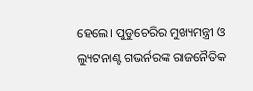ହେଲେ। ପୁଡୁଚେରିର ମୁଖ୍ୟମନ୍ତ୍ରୀ ଓ ଲ୍ୟୁଟନାଣ୍ଟ ଗଭର୍ନରଙ୍କ ରାଜନୈତିକ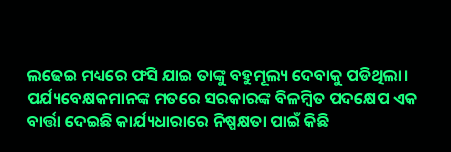ଲଢେଇ ମଧ୍ୟରେ ଫସି ଯାଇ ତାଙ୍କୁ ବହୁମୂଲ୍ୟ ଦେବାକୁ ପଡିଥିଲା। ପର୍ଯ୍ୟବେକ୍ଷକମାନଙ୍କ ମତରେ ସରକାରଙ୍କ ବିଳମ୍ବିତ ପଦକ୍ଷେପ ଏକ ବାର୍ତ୍ତା ଦେଇଛି କାର୍ଯ୍ୟଧାରାରେ ନିଷ୍ପକ୍ଷତା ପାଇଁ କିଛି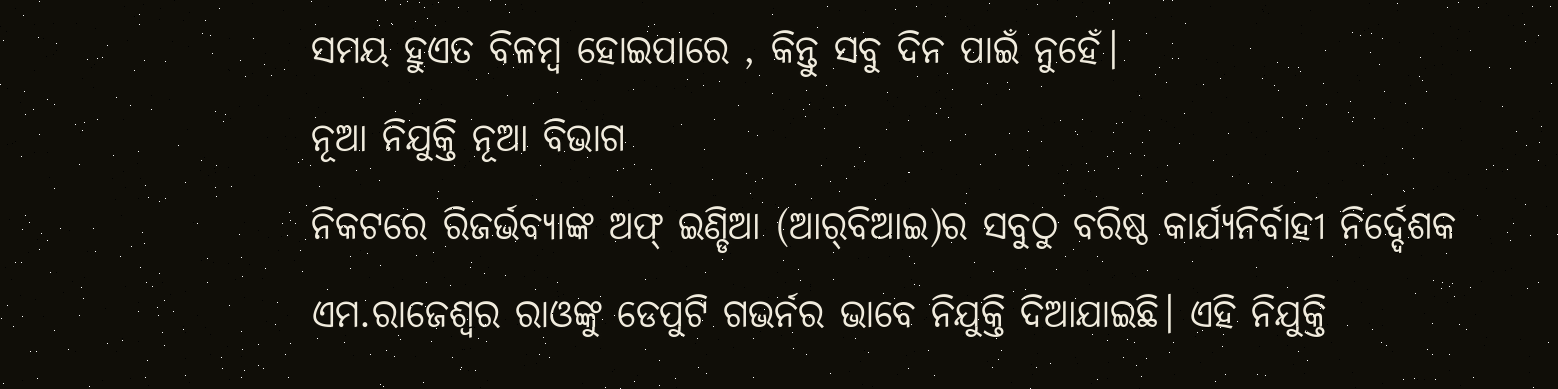ସମୟ ହୁଏତ ବିଳମ୍ବ ହୋଇପାରେ , କିନ୍ତୁ ସବୁ ଦିନ ପାଇଁ ନୁହେଁ।
ନୂଆ ନିଯୁକ୍ତି ନୂଆ ବିଭାଗ
ନିକଟରେ ରିଜର୍ଭବ୍ୟାଙ୍କ ଅଫ୍‌ ଇଣ୍ଡିଆ (ଆର୍‌ବିଆଇ)ର ସବୁଠୁ ବରିଷ୍ଠ କାର୍ଯ୍ୟନିର୍ବାହୀ ନିର୍ଦ୍ଦେଶକ ଏମ.ରାଜେଶ୍ୱର ରାଓଙ୍କୁ ଡେପୁଟି ଗଭର୍ନର ଭାବେ ନିଯୁକ୍ତି ଦିଆଯାଇଛି। ଏହି ନିଯୁକ୍ତି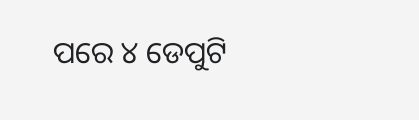ପରେ ୪ ଡେପୁଟି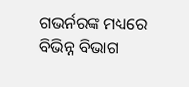ଗଭର୍ନରଙ୍କ ମଧ୍ୟରେ ବିଭିନ୍ନ ବିଭାଗ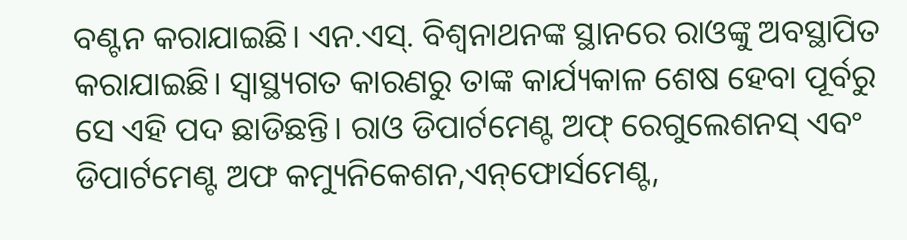ବଣ୍ଟନ କରାଯାଇଛି। ଏନ.ଏସ୍‌. ବିଶ୍ୱନାଥନଙ୍କ ସ୍ଥାନରେ ରାଓଙ୍କୁ ଅବସ୍ଥାପିତ କରାଯାଇଛି। ସ୍ବାସ୍ଥ୍ୟଗତ କାରଣରୁ ତାଙ୍କ କାର୍ଯ୍ୟକାଳ ଶେଷ ହେବା ପୂର୍ବରୁ ସେ ଏହି ପଦ ଛାଡିଛନ୍ତି। ରାଓ ଡିପାର୍ଟମେଣ୍ଟ ଅଫ୍‌ ରେଗୁଲେଶନସ୍‌ ଏବଂ ଡିପାର୍ଟମେଣ୍ଟ ଅଫ କମ୍ୟୁନିକେଶନ,ଏନ୍‌ଫୋର୍ସମେଣ୍ଟ,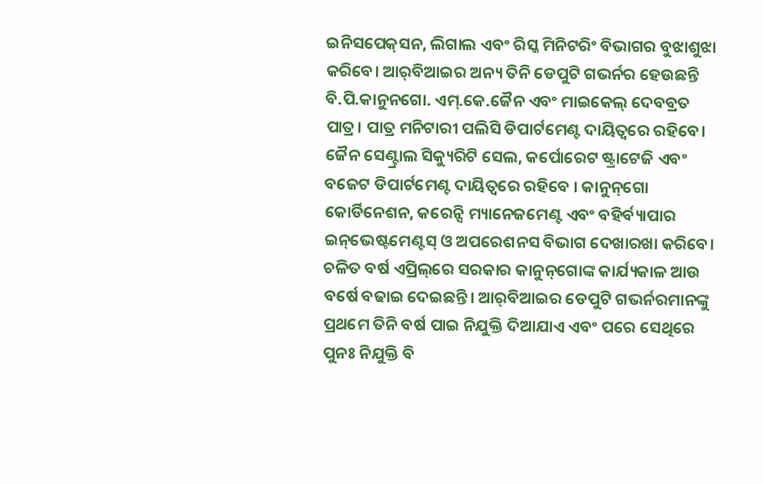ଇନିସପେକ୍‌ସନ, ଲିଗାଲ ଏବଂ ରିସ୍କ ମିନିଟରିଂ ବିଭାଗର ବୁଝାଶୁଝା କରିବେ। ଆର୍‌ବିଆଇର ଅନ୍ୟ ତିନି ଡେପୁଟି ଗଭର୍ନର ହେଉଛନ୍ତି ବି.ପି.କାନୁନଗୋ. ଏମ୍‌.କେ.ଜୈନ ଏବଂ ମାଇକେଲ୍‌ ଦେବବ୍ରତ ପାତ୍ର। ପାତ୍ର ମନିଟାରୀ ପଲିସି ଡିପାର୍ଟମେଣ୍ଟ ଦାୟିତ୍ୱରେ ରହିବେ। ଜୈନ ସେଣ୍ଟ୍ରାଲ ସିକ୍ୟୁରିଟି ସେଲ, କର୍ପୋରେଟ ଷ୍ଟ୍ରାଟେଜି ଏବଂ ବଜେଟ ଡିପାର୍ଟମେଣ୍ଟ ଦାୟିତ୍ୱରେ ରହିବେ । କାନୁନ୍‌ଗୋ କୋର୍ଡିନେଶନ, କରେନ୍ସି ମ୍ୟାନେଜମେଣ୍ଟ ଏବଂ ବହିର୍ବ୍ୟାପାର ଇନ୍‌ଭେଷ୍ଟମେଣ୍ଟସ୍‌ ଓ ଅପରେଶନସ ବିଭାଗ ଦେଖାରଖା କରିବେ। ଚଳିତ ବର୍ଷ ଏପ୍ରିଲ୍‌ରେ ସରକାର କାନୁନ୍‌ଗୋଙ୍କ କାର୍ଯ୍ୟକାଳ ଆଉ ବର୍ଷେ ବଢାଇ ଦେଇଛନ୍ତି। ଆର୍‌ବିଆଇର ଡେପୁଟି ଗଭର୍ନରମାନଙ୍କୁ ପ୍ରଥମେ ତିନି ବର୍ଷ ପାଇ ନିଯୁକ୍ତି ଦିଆଯାଏ ଏବଂ ପରେ ସେଥିରେ ପୁନଃ ନିଯୁକ୍ତି ବି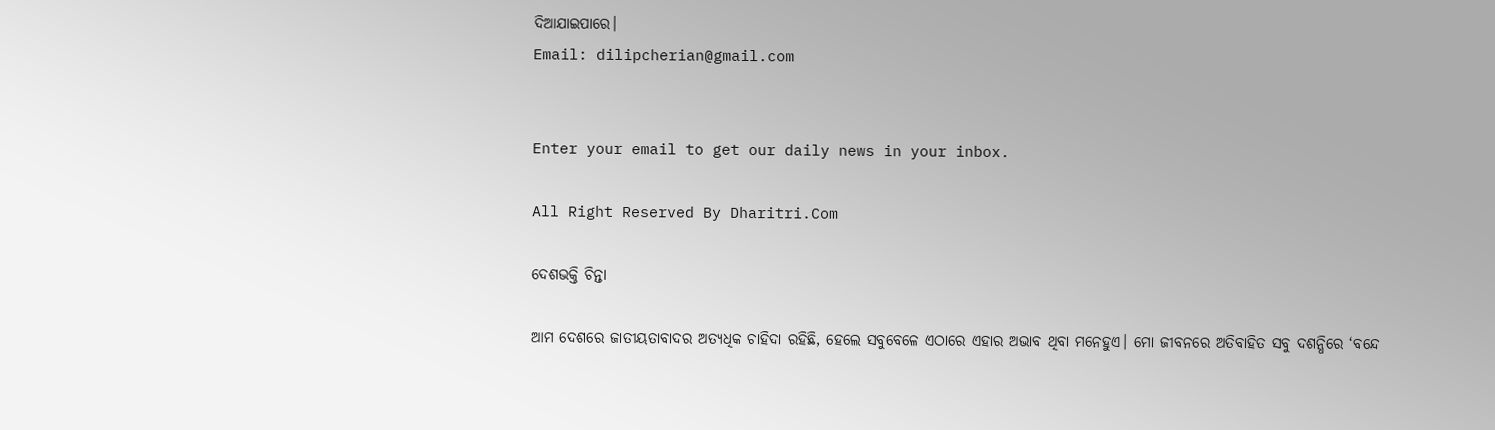ଦିଆଯାଇପାରେ।
Email: dilipcherian@gmail.com


Enter your email to get our daily news in your inbox.

All Right Reserved By Dharitri.Com

ଦେଶଭକ୍ତି ଚିନ୍ତା

ଆମ ଦେଶରେ ଜାତୀୟତାବାଦର ଅତ୍ୟଧିକ ଚାହିଦା ରହିଛି, ହେଲେ ସବୁବେଳେ ଏଠାରେ ଏହାର ଅଭାବ ଥିବା ମନେହୁଏ। ମୋ ଜୀବନରେ ଅତିବାହିତ ସବୁ ଦଶନ୍ଧିରେ ‘ବନ୍ଦେ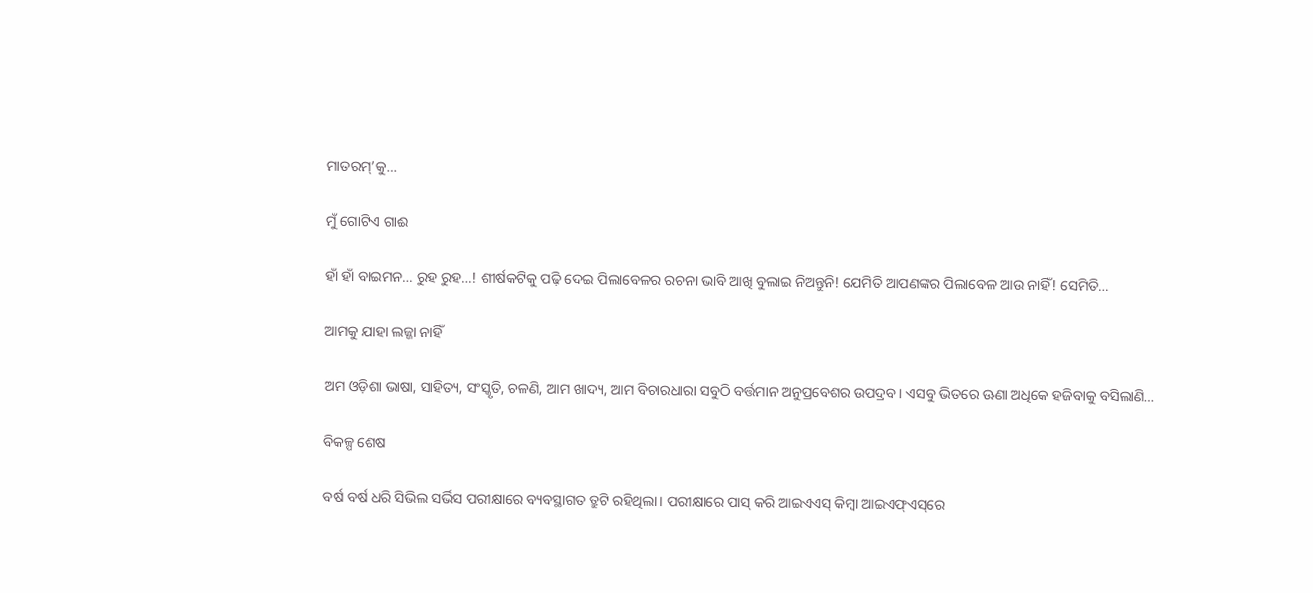ମାତରମ୍‌’କୁ…

ମୁଁ ଗୋଟିଏ ଗାଈ

ହାଁ ହାଁ ବାଇମନ… ରୁହ ରୁହ…! ଶୀର୍ଷକଟିକୁ ପଢ଼ି ଦେଇ ପିଲାବେଳର ରଚନା ଭାବି ଆଖି ବୁଲାଇ ନିଅନ୍ତୁନି! ଯେମିତି ଆପଣଙ୍କର ପିଲାବେଳ ଆଉ ନାହିଁ! ସେମିତି…

ଆମକୁ ଯାହା ଲଜ୍ଜା ନାହିଁ

ଅମ ଓଡ଼ିଶା ଭାଷା, ସାହିତ୍ୟ, ସଂସ୍କୃତି, ଚଳଣି, ଆମ ଖାଦ୍ୟ, ଆମ ବିଚାରଧାରା ସବୁଠି ବର୍ତ୍ତମାନ ଅନୁପ୍ରବେଶର ଉପଦ୍ରବ। ଏସବୁ ଭିତରେ ଊଣା ଅଧିକେ ହଜିବାକୁ ବସିଲାଣି…

ବିକଳ୍ପ ଶେଷ

ବର୍ଷ ବର୍ଷ ଧରି ସିଭିଲ ସର୍ଭିସ ପରୀକ୍ଷାରେ ବ୍ୟବସ୍ଥାଗତ ତ୍ରୁଟି ରହିଥିଲା। ପରୀକ୍ଷାରେ ପାସ୍‌ କରି ଆଇଏଏସ୍‌ କିମ୍ବା ଆଇଏଫ୍‌ଏସ୍‌ରେ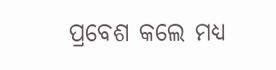ପ୍ରବେଶ କଲେ ମଧ୍ୟ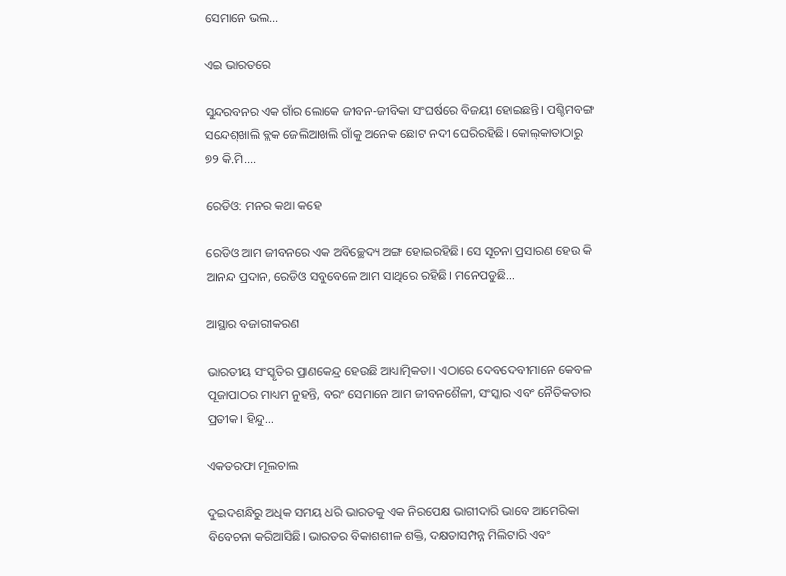ସେମାନେ ଭଲ…

ଏଇ ଭାରତରେ

ସୁନ୍ଦରବନର ଏକ ଗାଁର ଲୋକେ ଜୀବନ-ଜୀବିକା ସଂଘର୍ଷରେ ବିଜୟୀ ହୋଇଛନ୍ତି। ପଶ୍ଚିମବଙ୍ଗ ସନ୍ଦେଶ୍‌ଖାଲି ବ୍ଲକ ଜେଲିଆଖଲି ଗାଁକୁ ଅନେକ ଛୋଟ ନଦୀ ଘେରିରହିଛି। କୋଲ୍‌କାତାଠାରୁ ୭୨ କି.ମି.…

ରେଡିଓ: ମନର କଥା କହେ

ରେଡିଓ ଆମ ଜୀବନରେ ଏକ ଅବିଚ୍ଛେଦ୍ୟ ଅଙ୍ଗ ହୋଇରହିଛି। ସେ ସୂଚନା ପ୍ରସାରଣ ହେଉ କି ଆନନ୍ଦ ପ୍ରଦାନ, ରେଡିଓ ସବୁବେଳେ ଆମ ସାଥିରେ ରହିଛି। ମନେପଡୁଛି…

ଆସ୍ଥାର ବଜାରୀକରଣ

ଭାରତୀୟ ସଂସ୍କୃତିର ପ୍ରାଣକେନ୍ଦ୍ର ହେଉଛି ଆଧ୍ୟାତ୍ମିକତା। ଏଠାରେ ଦେବଦେବୀମାନେ କେବଳ ପୂଜାପାଠର ମାଧ୍ୟମ ନୁହନ୍ତି, ବରଂ ସେମାନେ ଆମ ଜୀବନଶୈଳୀ, ସଂସ୍କାର ଏବଂ ନୈତିକତାର ପ୍ରତୀକ। ହିନ୍ଦୁ…

ଏକତରଫା ମୂଲଚାଲ

ଦୁଇଦଶନ୍ଧିରୁ ଅଧିକ ସମୟ ଧରି ଭାରତକୁ ଏକ ନିରପେକ୍ଷ ଭାଗୀଦାରି ଭାବେ ଆମେରିକା ବିବେଚନା କରିଆସିଛି। ଭାରତର ବିକାଶଶୀଳ ଶକ୍ତି, ଦକ୍ଷତାସମ୍ପନ୍ନ ମିଲିଟାରି ଏବଂ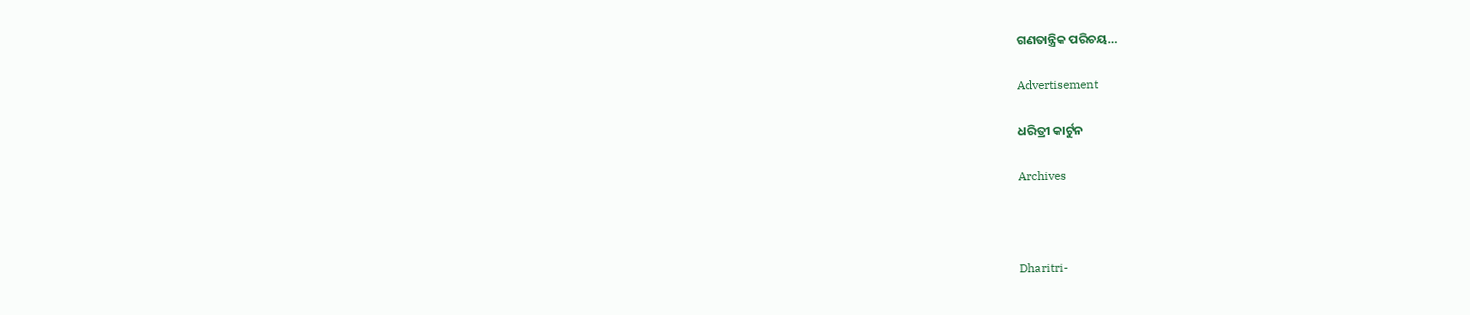ଗଣତାନ୍ତ୍ରିକ ପରିଚୟ…

Advertisement

ଧରିତ୍ରୀ କାର୍ଟୁନ

Archives



Dharitri-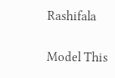Rashifala

Model This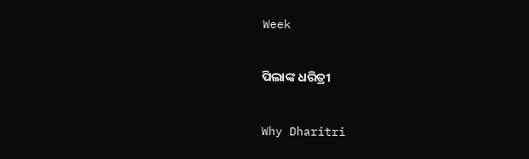Week

ପିଲାଙ୍କ ଧରିତ୍ରୀ

Why Dharitri